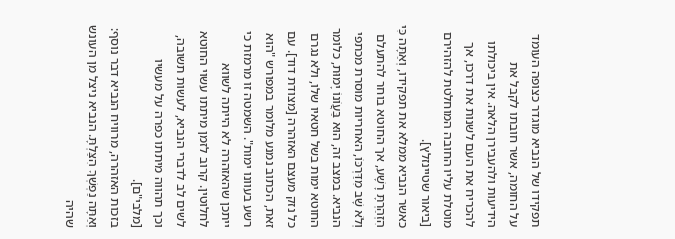תפקידו של הנביא מוגדר כצופה העומד על החומה, אשר חובתו לקבל את הידיעות ולהעבירן הלאה. אין ביכולתו להכריח את העם לשנות את דרכו, אך מוטלת עליו החובה המוחלטת להזהירם [ביאור שטיינזלץ].
כאשר הנביא ממלא את תפקידו, וְאַתָּה כִּי הִזְהַרְתָּ רָשָׁע, אך החוטא בוחר להתעלם וְלֹא שָׁב מִדַּרְכּוֹ, האחריות מוסרת מכתפי הנביא. במצב זה, הוּא בַּעֲוֹנוֹ יָמוּת, כלומר החוטא ימות בשל חטאיו שלו, ולא נגרם כל נזק מעצם האזהרה [מצודת דוד]. עם זאת, הכתוב נמנע מלומר במפורש "הוא רשע בעוונו ימות". השמטה זו מרמזת כי ייתכן שהאזהרה לא הייתה לשווא לחלוטין. קרוב לזמן מיתתו עשוי החוטא לשים לב לדברי הנביא, לעשות תשובה, וכך תהווה מיתתו כפרה על מעשיו [מלבי"ם].
בזכות האזהרה, מרוויח הנביא דבר נוסף: וְאַתָּה נַפְשְׁךָ הִצַּלְתָּ. הנביא ניצל מן העונש שהיה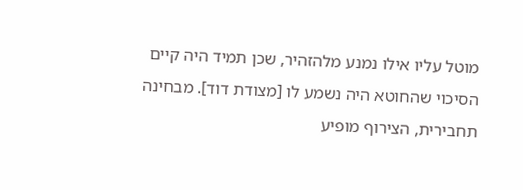מוטל עליו אילו נמנע מלהזהיר, שכן תמיד היה קיים הסיכוי שהחוטא היה נשמע לו [מצודת דוד]. מבחינה תחבירית, הצירוף מופיע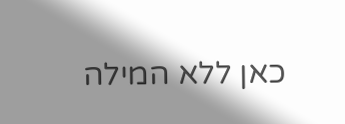כאן ללא המילה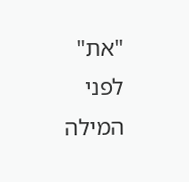"את" לפני המילה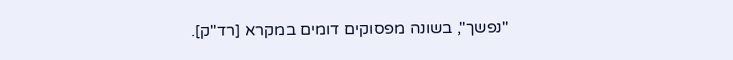"נפשך", בשונה מפסוקים דומים במקרא [רד"ק].